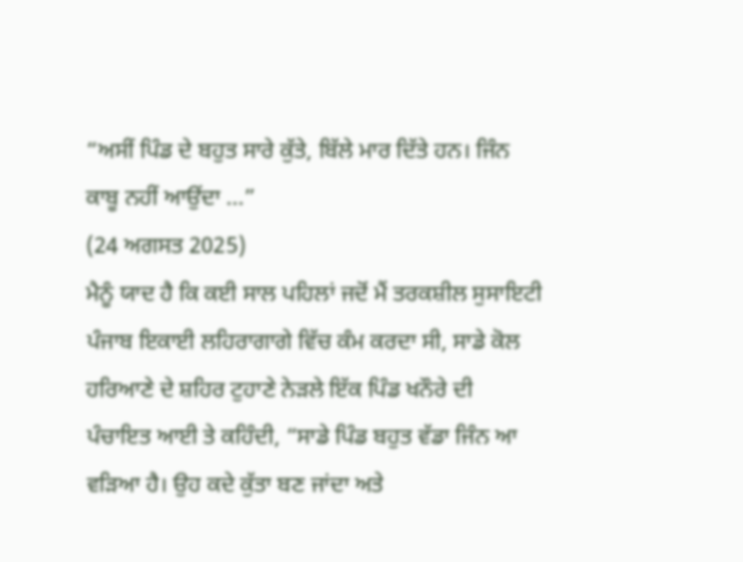“ਅਸੀਂ ਪਿੰਡ ਦੇ ਬਹੁਤ ਸਾਰੇ ਕੁੱਤੇ, ਬਿੱਲੇ ਮਾਰ ਦਿੱਤੇ ਹਨ। ਜਿੰਨ ਕਾਬੂ ਨਹੀਂ ਆਉਂਦਾ ...”
(24 ਅਗਸਤ 2025)
ਮੈਨੂੰ ਯਾਦ ਹੈ ਕਿ ਕਈ ਸਾਲ ਪਹਿਲਾਂ ਜਦੋਂ ਮੈਂ ਤਰਕਸ਼ੀਲ ਸੁਸਾਇਟੀ ਪੰਜਾਬ ਇਕਾਈ ਲਹਿਰਾਗਾਗੇ ਵਿੱਚ ਕੰਮ ਕਰਦਾ ਸੀ, ਸਾਡੇ ਕੋਲ ਹਰਿਆਣੇ ਦੇ ਸ਼ਹਿਰ ਟੁਹਾਣੇ ਨੇੜਲੇ ਇੱਕ ਪਿੰਡ ਖਨੌਰੇ ਦੀ ਪੰਚਾਇਤ ਆਈ ਤੇ ਕਹਿੰਦੀ, “ਸਾਡੇ ਪਿੰਡ ਬਹੁਤ ਵੱਡਾ ਜਿੰਨ ਆ ਵੜਿਆ ਹੈ। ਉਹ ਕਦੇ ਕੁੱਤਾ ਬਣ ਜਾਂਦਾ ਅਤੇ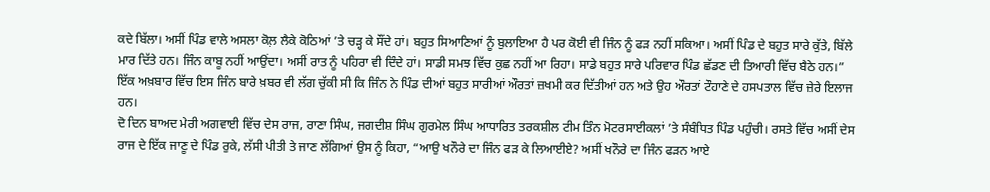ਕਦੇ ਬਿੱਲਾ। ਅਸੀਂ ਪਿੰਡ ਵਾਲੇ ਅਸਲਾ ਕੋਲ਼ ਲੈਕੇ ਕੋਠਿਆਂ ’ਤੇ ਚੜ੍ਹ ਕੇ ਸੌਂਦੇ ਹਾਂ। ਬਹੁਤ ਸਿਆਣਿਆਂ ਨੂੰ ਬੁਲਾਇਆ ਹੈ ਪਰ ਕੋਈ ਵੀ ਜਿੰਨ ਨੂੰ ਫੜ ਨਹੀਂ ਸਕਿਆ। ਅਸੀਂ ਪਿੰਡ ਦੇ ਬਹੁਤ ਸਾਰੇ ਕੁੱਤੇ, ਬਿੱਲੇ ਮਾਰ ਦਿੱਤੇ ਹਨ। ਜਿੰਨ ਕਾਬੂ ਨਹੀਂ ਆਉਂਦਾ। ਅਸੀਂ ਰਾਤ ਨੂੰ ਪਹਿਰਾ ਵੀ ਦਿੰਦੇ ਹਾਂ। ਸਾਡੀ ਸਮਝ ਵਿੱਚ ਕੁਛ ਨਹੀਂ ਆ ਰਿਹਾ। ਸਾਡੇ ਬਹੁਤ ਸਾਰੇ ਪਰਿਵਾਰ ਪਿੰਡ ਛੱਡਣ ਦੀ ਤਿਆਰੀ ਵਿੱਚ ਬੈਠੇ ਹਨ।”
ਇੱਕ ਅਖ਼ਬਾਰ ਵਿੱਚ ਇਸ ਜਿੰਨ ਬਾਰੇ ਖ਼ਬਰ ਵੀ ਲੱਗ ਚੁੱਕੀ ਸੀ ਕਿ ਜਿੰਨ ਨੇ ਪਿੰਡ ਦੀਆਂ ਬਹੁਤ ਸਾਰੀਆਂ ਔਰਤਾਂ ਜ਼ਖਮੀ ਕਰ ਦਿੱਤੀਆਂ ਹਨ ਅਤੇ ਉਹ ਔਰਤਾਂ ਟੌਹਾਣੇ ਦੇ ਹਸਪਤਾਲ ਵਿੱਚ ਜ਼ੇਰੇ ਇਲਾਜ ਹਨ।
ਦੋ ਦਿਨ ਬਾਅਦ ਮੇਰੀ ਅਗਵਾਈ ਵਿੱਚ ਦੇਸ ਰਾਜ, ਰਾਣਾ ਸਿੰਘ, ਜਗਦੀਸ਼ ਸਿੰਘ ਗੁਰਮੇਲ ਸਿੰਘ ਆਧਾਰਿਤ ਤਰਕਸ਼ੀਲ ਟੀਮ ਤਿੰਨ ਮੋਟਰਸਾਈਕਲਾਂ ’ਤੇ ਸੰਬੰਧਿਤ ਪਿੰਡ ਪਹੁੰਚੀ। ਰਸਤੇ ਵਿੱਚ ਅਸੀਂ ਦੇਸ ਰਾਜ ਦੇ ਇੱਕ ਜਾਣੂ ਦੇ ਪਿੰਡ ਰੁਕੇ, ਲੱਸੀ ਪੀਤੀ ਤੇ ਜਾਣ ਲੱਗਿਆਂ ਉਸ ਨੂੰ ਕਿਹਾ, “ਆਉ ਖਨੌਰੇ ਦਾ ਜਿੰਨ ਫੜ ਕੇ ਲਿਆਈਏ? ਅਸੀਂ ਖਨੌਰੇ ਦਾ ਜਿੰਨ ਫੜਨ ਆਏ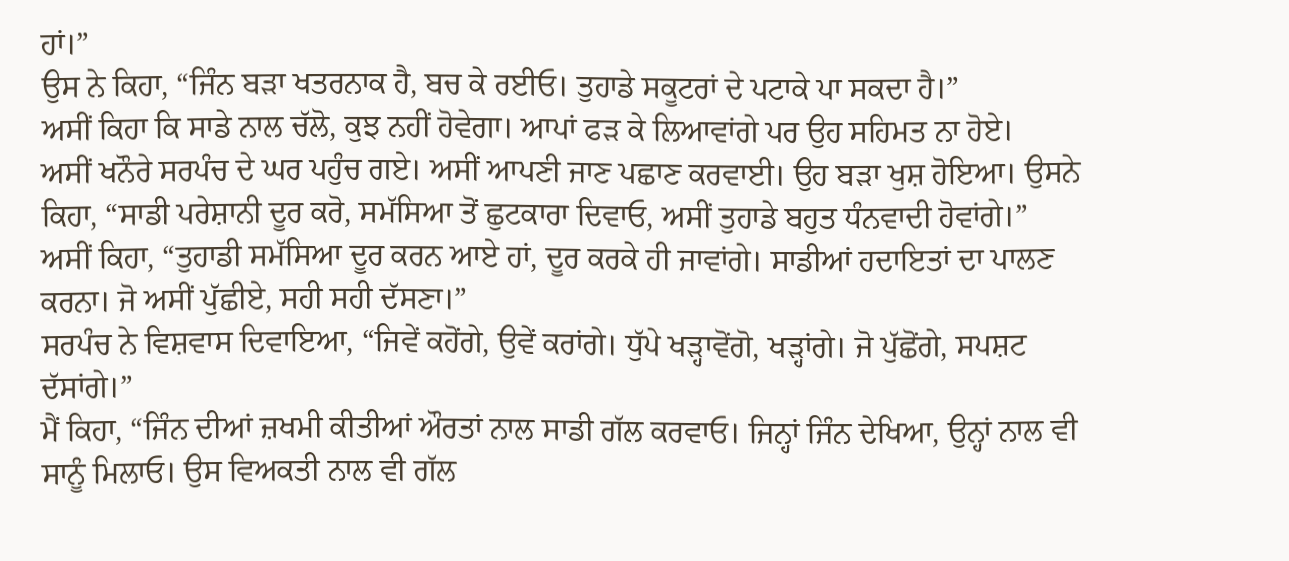ਹਾਂ।”
ਉਸ ਨੇ ਕਿਹਾ, “ਜਿੰਨ ਬੜਾ ਖਤਰਨਾਕ ਹੈ, ਬਚ ਕੇ ਰਈਓ। ਤੁਹਾਡੇ ਸਕੂਟਰਾਂ ਦੇ ਪਟਾਕੇ ਪਾ ਸਕਦਾ ਹੈ।”
ਅਸੀਂ ਕਿਹਾ ਕਿ ਸਾਡੇ ਨਾਲ ਚੱਲੋ, ਕੁਝ ਨਹੀਂ ਹੋਵੇਗਾ। ਆਪਾਂ ਫੜ ਕੇ ਲਿਆਵਾਂਗੇ ਪਰ ਉਹ ਸਹਿਮਤ ਨਾ ਹੋਏ।
ਅਸੀਂ ਖਨੌਰੇ ਸਰਪੰਚ ਦੇ ਘਰ ਪਹੁੰਚ ਗਏ। ਅਸੀਂ ਆਪਣੀ ਜਾਣ ਪਛਾਣ ਕਰਵਾਈ। ਉਹ ਬੜਾ ਖੁਸ਼ ਹੋਇਆ। ਉਸਨੇ ਕਿਹਾ, “ਸਾਡੀ ਪਰੇਸ਼ਾਨੀ ਦੂਰ ਕਰੋ, ਸਮੱਸਿਆ ਤੋਂ ਛੁਟਕਾਰਾ ਦਿਵਾਓ, ਅਸੀਂ ਤੁਹਾਡੇ ਬਹੁਤ ਧੰਨਵਾਦੀ ਹੋਵਾਂਗੇ।”
ਅਸੀਂ ਕਿਹਾ, “ਤੁਹਾਡੀ ਸਮੱਸਿਆ ਦੂਰ ਕਰਨ ਆਏ ਹਾਂ, ਦੂਰ ਕਰਕੇ ਹੀ ਜਾਵਾਂਗੇ। ਸਾਡੀਆਂ ਹਦਾਇਤਾਂ ਦਾ ਪਾਲਣ ਕਰਨਾ। ਜੋ ਅਸੀਂ ਪੁੱਛੀਏ, ਸਹੀ ਸਹੀ ਦੱਸਣਾ।”
ਸਰਪੰਚ ਨੇ ਵਿਸ਼ਵਾਸ ਦਿਵਾਇਆ, “ਜਿਵੇਂ ਕਹੋਂਗੇ, ਉਵੇਂ ਕਰਾਂਗੇ। ਧੁੱਪੇ ਖੜ੍ਹਾਵੋਂਗੋ, ਖੜ੍ਹਾਂਗੇ। ਜੋ ਪੁੱਛੋਂਗੇ, ਸਪਸ਼ਟ ਦੱਸਾਂਗੇ।”
ਮੈਂ ਕਿਹਾ, “ਜਿੰਨ ਦੀਆਂ ਜ਼ਖਮੀ ਕੀਤੀਆਂ ਔਰਤਾਂ ਨਾਲ ਸਾਡੀ ਗੱਲ ਕਰਵਾਓ। ਜਿਨ੍ਹਾਂ ਜਿੰਨ ਦੇਖਿਆ, ਉਨ੍ਹਾਂ ਨਾਲ ਵੀ ਸਾਨੂੰ ਮਿਲਾਓ। ਉਸ ਵਿਅਕਤੀ ਨਾਲ ਵੀ ਗੱਲ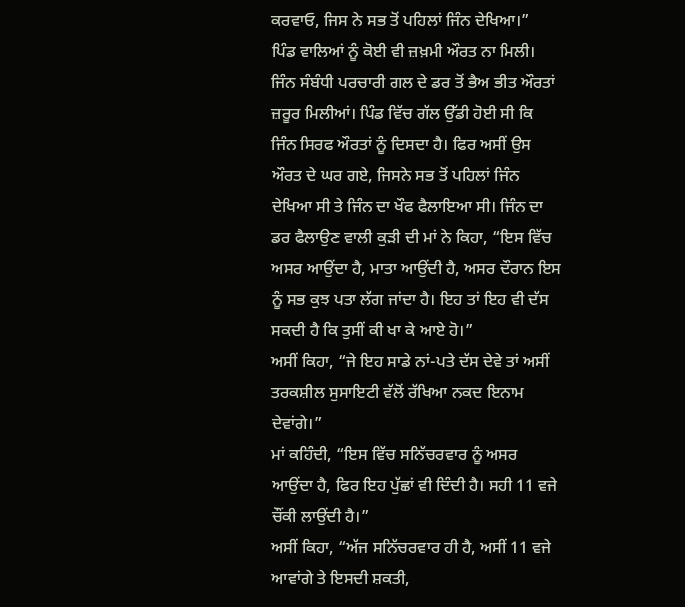ਕਰਵਾਓ, ਜਿਸ ਨੇ ਸਭ ਤੋਂ ਪਹਿਲਾਂ ਜਿੰਨ ਦੇਖਿਆ।”
ਪਿੰਡ ਵਾਲਿਆਂ ਨੂੰ ਕੋਈ ਵੀ ਜ਼ਖ਼ਮੀ ਔਰਤ ਨਾ ਮਿਲੀ। ਜਿੰਨ ਸੰਬੰਧੀ ਪਰਚਾਰੀ ਗਲ ਦੇ ਡਰ ਤੋਂ ਭੈਅ ਭੀਤ ਔਰਤਾਂ ਜ਼ਰੂਰ ਮਿਲੀਆਂ। ਪਿੰਡ ਵਿੱਚ ਗੱਲ ਉੱਡੀ ਹੋਈ ਸੀ ਕਿ ਜਿੰਨ ਸਿਰਫ ਔਰਤਾਂ ਨੂੰ ਦਿਸਦਾ ਹੈ। ਫਿਰ ਅਸੀਂ ਉਸ ਔਰਤ ਦੇ ਘਰ ਗਏ, ਜਿਸਨੇ ਸਭ ਤੋਂ ਪਹਿਲਾਂ ਜਿੰਨ ਦੇਖਿਆ ਸੀ ਤੇ ਜਿੰਨ ਦਾ ਖੌਫ ਫੈਲਾਇਆ ਸੀ। ਜਿੰਨ ਦਾ ਡਰ ਫੈਲਾਉਣ ਵਾਲੀ ਕੁੜੀ ਦੀ ਮਾਂ ਨੇ ਕਿਹਾ, “ਇਸ ਵਿੱਚ ਅਸਰ ਆਉਂਦਾ ਹੈ, ਮਾਤਾ ਆਉਂਦੀ ਹੈ, ਅਸਰ ਦੌਰਾਨ ਇਸ ਨੂੰ ਸਭ ਕੁਝ ਪਤਾ ਲੱਗ ਜਾਂਦਾ ਹੈ। ਇਹ ਤਾਂ ਇਹ ਵੀ ਦੱਸ ਸਕਦੀ ਹੈ ਕਿ ਤੁਸੀਂ ਕੀ ਖਾ ਕੇ ਆਏ ਹੋ।”
ਅਸੀਂ ਕਿਹਾ, “ਜੇ ਇਹ ਸਾਡੇ ਨਾਂ-ਪਤੇ ਦੱਸ ਦੇਵੇ ਤਾਂ ਅਸੀਂ ਤਰਕਸ਼ੀਲ ਸੁਸਾਇਟੀ ਵੱਲੋਂ ਰੱਖਿਆ ਨਕਦ ਇਨਾਮ ਦੇਵਾਂਗੇ।”
ਮਾਂ ਕਹਿੰਦੀ, “ਇਸ ਵਿੱਚ ਸਨਿੱਚਰਵਾਰ ਨੂੰ ਅਸਰ ਆਉਂਦਾ ਹੈ, ਫਿਰ ਇਹ ਪੁੱਛਾਂ ਵੀ ਦਿੰਦੀ ਹੈ। ਸਹੀ 11 ਵਜੇ ਚੌਂਕੀ ਲਾਉਂਦੀ ਹੈ।”
ਅਸੀਂ ਕਿਹਾ, “ਅੱਜ ਸਨਿੱਚਰਵਾਰ ਹੀ ਹੈ, ਅਸੀਂ 11 ਵਜੇ ਆਵਾਂਗੇ ਤੇ ਇਸਦੀ ਸ਼ਕਤੀ,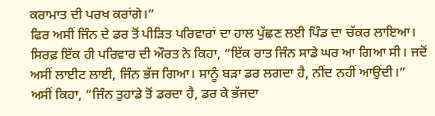ਕਰਾਮਾਤ ਦੀ ਪਰਖ ਕਰਾਂਗੇ।”
ਫਿਰ ਅਸੀਂ ਜਿੰਨ ਦੇ ਡਰ ਤੋਂ ਪੀੜਿਤ ਪਰਿਵਾਰਾਂ ਦਾ ਹਾਲ ਪੁੱਛਣ ਲਈ ਪਿੰਡ ਦਾ ਚੱਕਰ ਲਾਇਆ। ਸਿਰਫ਼ ਇੱਕ ਹੀ ਪਰਿਵਾਰ ਦੀ ਔਰਤ ਨੇ ਕਿਹਾ, “ਇੱਕ ਰਾਤ ਜਿੰਨ ਸਾਡੇ ਘਰ ਆ ਗਿਆ ਸੀ। ਜਦੋਂ ਅਸੀਂ ਲਾਈਟ ਲਾਈ, ਜਿੰਨ ਭੱਜ ਗਿਆ। ਸਾਨੂੰ ਬੜਾ ਡਰ ਲਗਦਾ ਹੈ, ਨੀਂਦ ਨਹੀਂ ਆਉਂਦੀ।”
ਅਸੀਂ ਕਿਹਾ, “ਜਿੰਨ ਤੁਹਾਡੇ ਤੋਂ ਡਰਦਾ ਹੈ, ਡਰ ਕੇ ਭੱਜਦਾ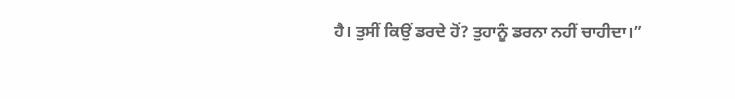ਹੈ। ਤੁਸੀਂ ਕਿਉਂ ਡਰਦੇ ਹੋਂ? ਤੁਹਾਨੂੰ ਡਰਨਾ ਨਹੀਂ ਚਾਹੀਦਾ।”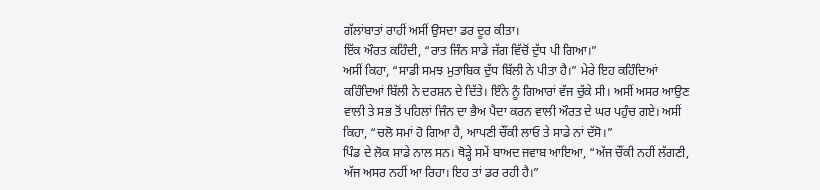ਗੱਲਾਂਬਾਤਾਂ ਰਾਹੀਂ ਅਸੀਂ ਉਸਦਾ ਡਰ ਦੂਰ ਕੀਤਾ।
ਇੱਕ ਔਰਤ ਕਹਿੰਦੀ, “ਰਾਤ ਜਿੰਨ ਸਾਡੇ ਜੱਗ ਵਿੱਚੋਂ ਦੁੱਧ ਪੀ ਗਿਆ।”
ਅਸੀਂ ਕਿਹਾ, “ਸਾਡੀ ਸਮਝ ਮੁਤਾਬਿਕ ਦੁੱਧ ਬਿੱਲੀ ਨੇ ਪੀਤਾ ਹੈ।” ਮੇਰੇ ਇਹ ਕਹਿੰਦਿਆਂ ਕਹਿੰਦਿਆਂ ਬਿੱਲੀ ਨੇ ਦਰਸ਼ਨ ਦੇ ਦਿੱਤੇ। ਇੰਨੇ ਨੂੰ ਗਿਆਰਾਂ ਵੱਜ ਚੁੱਕੇ ਸੀ। ਅਸੀਂ ਅਸਰ ਆਉਣ ਵਾਲੀ ਤੇ ਸਭ ਤੋਂ ਪਹਿਲਾਂ ਜਿੰਨ ਦਾ ਭੈਅ ਪੈਦਾ ਕਰਨ ਵਾਲੀ ਔਰਤ ਦੇ ਘਰ ਪਹੁੰਚ ਗਏ। ਅਸੀਂ ਕਿਹਾ, “ਚਲੋ ਸਮਾਂ ਹੋ ਗਿਆ ਹੈ, ਆਪਣੀ ਚੌਂਕੀ ਲਾਓ ਤੇ ਸਾਡੇ ਨਾਂ ਦੱਸੋ।”
ਪਿੰਡ ਦੇ ਲੋਕ ਸਾਡੇ ਨਾਲ ਸਨ। ਥੋੜ੍ਹੇ ਸਮੇਂ ਬਾਅਦ ਜਵਾਬ ਆਇਆ, “ਅੱਜ ਚੌਂਕੀ ਨਹੀਂ ਲੱਗਣੀ, ਅੱਜ ਅਸਰ ਨਹੀਂ ਆ ਰਿਹਾ। ਇਹ ਤਾਂ ਡਰ ਰਹੀ ਹੈ।”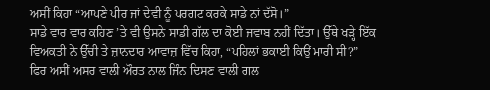ਅਸੀਂ ਕਿਹਾ “ਆਪਣੇ ਪੀਰ ਜਾਂ ਦੇਵੀ ਨੂੰ ਪਰਗਟ ਕਰਕੇ ਸਾਡੇ ਨਾਂ ਦੱਸੋ।”
ਸਾਡੇ ਵਾਰ ਵਾਰ ਕਹਿਣ ’ਤੇ ਵੀ ਉਸਨੇ ਸਾਡੀ ਗੱਲ ਦਾ ਕੋਈ ਜਵਾਬ ਨਹੀਂ ਦਿੱਤਾ। ਉੱਥੇ ਖੜ੍ਹੇ ਇੱਕ ਵਿਅਕਤੀ ਨੇ ਉੱਚੀ ਤੇ ਜ਼ਾਨਦਾਰ ਆਵਾਜ਼ ਵਿੱਚ ਕਿਹਾ, “ਪਹਿਲਾਂ ਭਕਾਈ ਕਿਉਂ ਮਾਰੀ ਸੀ?”
ਫਿਰ ਅਸੀਂ ਅਸਰ ਵਾਲੀ ਔਰਤ ਨਾਲ ਜਿੰਨ ਦਿਸਣ ਵਾਲੀ ਗਲ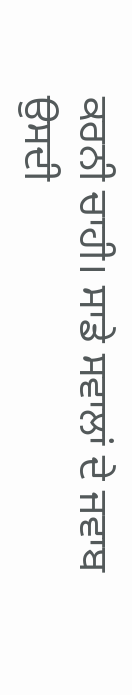ਕਰਨੀ ਚਾਹੀ। ਸਾਡੇ ਸਵਾਲਾਂ ਦੇ ਜਵਾਬ ਉਸਦੀ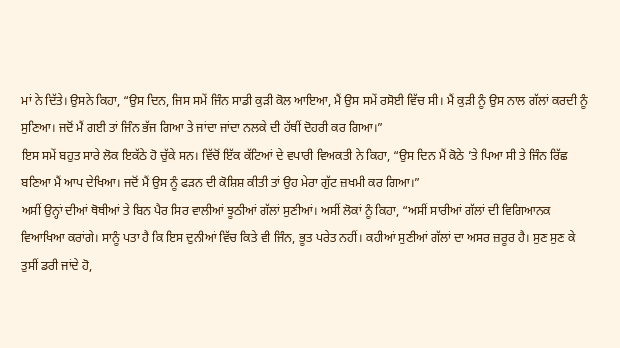ਮਾਂ ਨੇ ਦਿੱਤੇ। ਉਸਨੇ ਕਿਹਾ, “ਉਸ ਦਿਨ, ਜਿਸ ਸਮੇਂ ਜਿੰਨ ਸਾਡੀ ਕੁੜੀ ਕੋਲ ਆਇਆ, ਮੈਂ ਉਸ ਸਮੇਂ ਰਸੋਈ ਵਿੱਚ ਸੀ। ਮੈਂ ਕੁੜੀ ਨੂੰ ਉਸ ਨਾਲ ਗੱਲਾਂ ਕਰਦੀ ਨੂੰ ਸੁਣਿਆ। ਜਦੋਂ ਮੈਂ ਗਈ ਤਾਂ ਜਿੰਨ ਭੱਜ ਗਿਆ ਤੇ ਜਾਂਦਾ ਜਾਂਦਾ ਨਲਕੇ ਦੀ ਹੱਥੀਂ ਦੋਹਰੀ ਕਰ ਗਿਆ।”
ਇਸ ਸਮੇਂ ਬਹੁਤ ਸਾਰੇ ਲੋਕ ਇਕੱਠੇ ਹੋ ਚੁੱਕੇ ਸਨ। ਵਿੱਚੋਂ ਇੱਕ ਕੱਟਿਆਂ ਦੇ ਵਪਾਰੀ ਵਿਅਕਤੀ ਨੇ ਕਿਹਾ, “ਉਸ ਦਿਨ ਮੈਂ ਕੋਠੇ ’ਤੇ ਪਿਆ ਸੀ ਤੇ ਜਿੰਨ ਰਿੱਛ ਬਣਿਆ ਮੈਂ ਆਪ ਦੇਖਿਆ। ਜਦੋਂ ਮੈਂ ਉਸ ਨੂੰ ਫੜਨ ਦੀ ਕੋਸ਼ਿਸ਼ ਕੀਤੀ ਤਾਂ ਉਹ ਮੇਰਾ ਗੁੱਟ ਜ਼ਖਮੀ ਕਰ ਗਿਆ।”
ਅਸੀਂ ਉਨ੍ਹਾਂ ਦੀਆਂ ਥੋਥੀਆਂ ਤੇ ਬਿਨ ਪੈਰ ਸਿਰ ਵਾਲੀਆਂ ਝੂਠੀਆਂ ਗੱਲਾਂ ਸੁਣੀਆਂ। ਅਸੀਂ ਲੋਕਾਂ ਨੂੰ ਕਿਹਾ, “ਅਸੀਂ ਸਾਰੀਆਂ ਗੱਲਾਂ ਦੀ ਵਿਗਿਆਨਕ ਵਿਆਖਿਆ ਕਰਾਂਗੇ। ਸਾਨੂੰ ਪਤਾ ਹੈ ਕਿ ਇਸ ਦੁਨੀਆਂ ਵਿੱਚ ਕਿਤੇ ਵੀ ਜਿੰਨ, ਭੂਤ ਪਰੇਤ ਨਹੀਂ। ਕਹੀਆਂ ਸੁਣੀਆਂ ਗੱਲਾਂ ਦਾ ਅਸਰ ਜ਼ਰੂਰ ਹੈ। ਸੁਣ ਸੁਣ ਕੇ ਤੁਸੀਂ ਡਰੀ ਜਾਂਦੇ ਹੋ,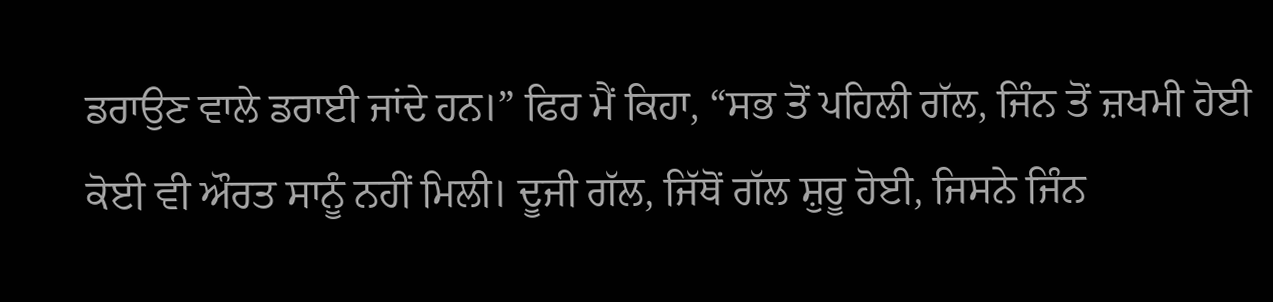ਡਰਾਉਣ ਵਾਲੇ ਡਰਾਈ ਜਾਂਦੇ ਹਨ।” ਫਿਰ ਮੈਂ ਕਿਹਾ, “ਸਭ ਤੋਂ ਪਹਿਲੀ ਗੱਲ, ਜਿੰਨ ਤੋਂ ਜ਼ਖਮੀ ਹੋਈ ਕੋਈ ਵੀ ਔਰਤ ਸਾਨੂੰ ਨਹੀਂ ਮਿਲੀ। ਦੂਜੀ ਗੱਲ, ਜਿੱਥੋਂ ਗੱਲ ਸ਼ੁਰੂ ਹੋਈ, ਜਿਸਨੇ ਜਿੰਨ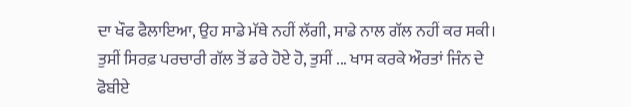ਦਾ ਖੌਫ ਫੈਲਾਇਆ, ਉਹ ਸਾਡੇ ਮੱਥੇ ਨਹੀਂ ਲੱਗੀ, ਸਾਡੇ ਨਾਲ ਗੱਲ ਨਹੀਂ ਕਰ ਸਕੀ। ਤੁਸੀਂ ਸਿਰਫ਼ ਪਰਚਾਰੀ ਗੱਲ ਤੋਂ ਡਰੇ ਹੋਏ ਹੋ, ਤੁਸੀਂ ... ਖਾਸ ਕਰਕੇ ਔਰਤਾਂ ਜਿੰਨ ਦੇ ਫੋਬੀਏ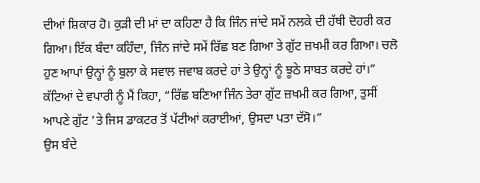ਦੀਆਂ ਸ਼ਿਕਾਰ ਹੋ। ਕੁੜੀ ਦੀ ਮਾਂ ਦਾ ਕਹਿਣਾ ਹੈ ਕਿ ਜਿੰਨ ਜਾਂਦੇ ਸਮੇਂ ਨਲਕੇ ਦੀ ਹੱਥੀ ਦੋਹਰੀ ਕਰ ਗਿਆ। ਇੱਕ ਬੰਦਾ ਕਹਿੰਦਾ, ਜਿੰਨ ਜਾਂਦੇ ਸਮੇਂ ਰਿੱਛ ਬਣ ਗਿਆ ਤੇ ਗੁੱਟ ਜ਼ਖਮੀ ਕਰ ਗਿਆ। ਚਲੋ ਹੁਣ ਆਪਾਂ ਉਨ੍ਹਾਂ ਨੂੰ ਬੁਲਾ ਕੇ ਸਵਾਲ ਜਵਾਬ ਕਰਦੇ ਹਾਂ ਤੇ ਉਨ੍ਹਾਂ ਨੂੰ ਝੂਠੇ ਸਾਬਤ ਕਰਦੇ ਹਾਂ।”
ਕੱਟਿਆਂ ਦੇ ਵਪਾਰੀ ਨੂੰ ਮੈਂ ਕਿਹਾ, “ਰਿੱਛ ਬਣਿਆ ਜਿੰਨ ਤੇਰਾ ਗੁੱਟ ਜ਼ਖਮੀ ਕਰ ਗਿਆ, ਤੁਸੀਂ ਆਪਣੇ ਗੁੱਟ ’ਤੇ ਜਿਸ ਡਾਕਟਰ ਤੋਂ ਪੱਟੀਆਂ ਕਰਾਈਆਂ, ਉਸਦਾ ਪਤਾ ਦੱਸੋ।”
ਉਸ ਬੰਦੇ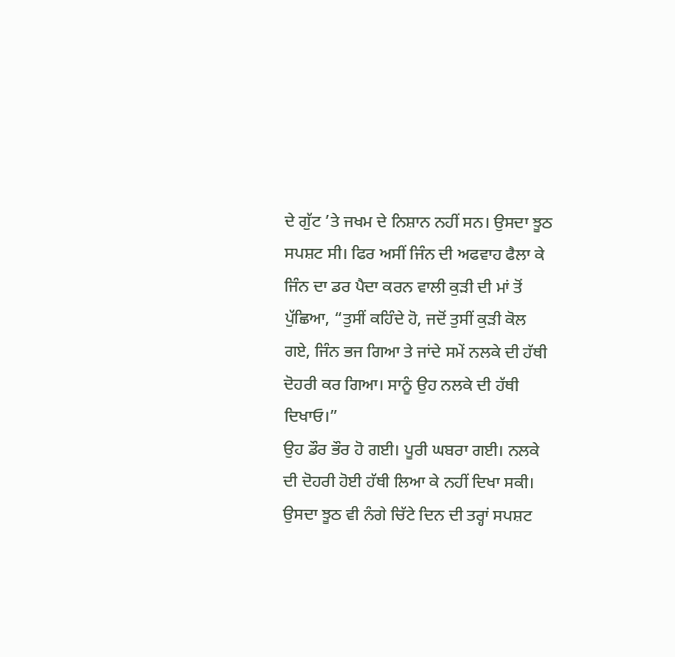ਦੇ ਗੁੱਟ ’ਤੇ ਜਖਮ ਦੇ ਨਿਸ਼ਾਨ ਨਹੀਂ ਸਨ। ਉਸਦਾ ਝੂਠ ਸਪਸ਼ਟ ਸੀ। ਫਿਰ ਅਸੀਂ ਜਿੰਨ ਦੀ ਅਫਵਾਹ ਫੈਲਾ ਕੇ ਜਿੰਨ ਦਾ ਡਰ ਪੈਦਾ ਕਰਨ ਵਾਲੀ ਕੁੜੀ ਦੀ ਮਾਂ ਤੋਂ ਪੁੱਛਿਆ, “ਤੁਸੀਂ ਕਹਿੰਦੇ ਹੋ, ਜਦੋਂ ਤੁਸੀਂ ਕੁੜੀ ਕੋਲ ਗਏ, ਜਿੰਨ ਭਜ ਗਿਆ ਤੇ ਜਾਂਦੇ ਸਮੇਂ ਨਲਕੇ ਦੀ ਹੱਥੀ ਦੋਹਰੀ ਕਰ ਗਿਆ। ਸਾਨੂੰ ਉਹ ਨਲਕੇ ਦੀ ਹੱਥੀ ਦਿਖਾਓ।”
ਉਹ ਡੌਰ ਭੌਰ ਹੋ ਗਈ। ਪੂਰੀ ਘਬਰਾ ਗਈ। ਨਲਕੇ ਦੀ ਦੋਹਰੀ ਹੋਈ ਹੱਥੀ ਲਿਆ ਕੇ ਨਹੀਂ ਦਿਖਾ ਸਕੀ। ਉਸਦਾ ਝੂਠ ਵੀ ਨੰਗੇ ਚਿੱਟੇ ਦਿਨ ਦੀ ਤਰ੍ਹਾਂ ਸਪਸ਼ਟ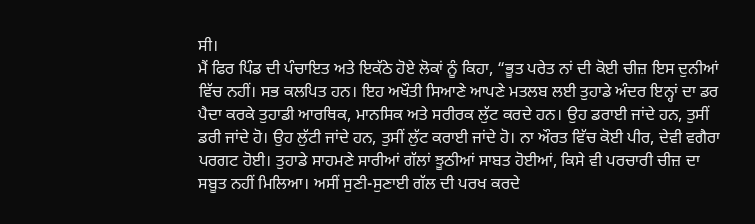ਸੀ।
ਮੈਂ ਫਿਰ ਪਿੰਡ ਦੀ ਪੰਚਾਇਤ ਅਤੇ ਇਕੱਠੇ ਹੋਏ ਲੋਕਾਂ ਨੂੰ ਕਿਹਾ, “ਭੂਤ ਪਰੇਤ ਨਾਂ ਦੀ ਕੋਈ ਚੀਜ਼ ਇਸ ਦੁਨੀਆਂ ਵਿੱਚ ਨਹੀਂ। ਸਭ ਕਲਪਿਤ ਹਨ। ਇਹ ਅਖੌਤੀ ਸਿਆਣੇ ਆਪਣੇ ਮਤਲਬ ਲਈ ਤੁਹਾਡੇ ਅੰਦਰ ਇਨ੍ਹਾਂ ਦਾ ਡਰ ਪੈਦਾ ਕਰਕੇ ਤੁਹਾਡੀ ਆਰਥਿਕ, ਮਾਨਸਿਕ ਅਤੇ ਸਰੀਰਕ ਲੁੱਟ ਕਰਦੇ ਹਨ। ਉਹ ਡਰਾਈ ਜਾਂਦੇ ਹਨ, ਤੁਸੀਂ ਡਰੀ ਜਾਂਦੇ ਹੋ। ਉਹ ਲੁੱਟੀ ਜਾਂਦੇ ਹਨ, ਤੁਸੀਂ ਲੁੱਟ ਕਰਾਈ ਜਾਂਦੇ ਹੋ। ਨਾ ਔਰਤ ਵਿੱਚ ਕੋਈ ਪੀਰ, ਦੇਵੀ ਵਗੈਰਾ ਪਰਗਟ ਹੋਈ। ਤੁਹਾਡੇ ਸਾਹਮਣੇ ਸਾਰੀਆਂ ਗੱਲਾਂ ਝੂਠੀਆਂ ਸਾਬਤ ਹੋਈਆਂ, ਕਿਸੇ ਵੀ ਪਰਚਾਰੀ ਚੀਜ਼ ਦਾ ਸਬੂਤ ਨਹੀਂ ਮਿਲਿਆ। ਅਸੀਂ ਸੁਣੀ-ਸੁਣਾਈ ਗੱਲ ਦੀ ਪਰਖ ਕਰਦੇ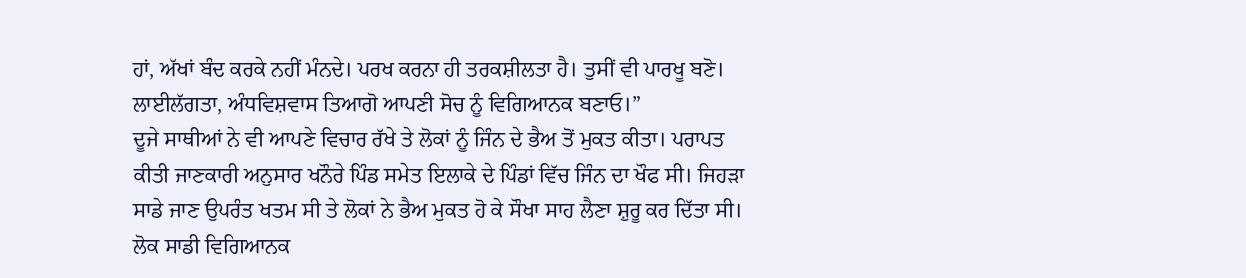ਹਾਂ, ਅੱਖਾਂ ਬੰਦ ਕਰਕੇ ਨਹੀਂ ਮੰਨਦੇ। ਪਰਖ ਕਰਨਾ ਹੀ ਤਰਕਸ਼ੀਲਤਾ ਹੈ। ਤੁਸੀਂ ਵੀ ਪਾਰਖੂ ਬਣੋ। ਲਾਈਲੱਗਤਾ, ਅੰਧਵਿਸ਼ਵਾਸ ਤਿਆਗੋ ਆਪਣੀ ਸੋਚ ਨੂੰ ਵਿਗਿਆਨਕ ਬਣਾਓ।”
ਦੂਜੇ ਸਾਥੀਆਂ ਨੇ ਵੀ ਆਪਣੇ ਵਿਚਾਰ ਰੱਖੇ ਤੇ ਲੋਕਾਂ ਨੂੰ ਜਿੰਨ ਦੇ ਭੈਅ ਤੋਂ ਮੁਕਤ ਕੀਤਾ। ਪਰਾਪਤ ਕੀਤੀ ਜਾਣਕਾਰੀ ਅਨੁਸਾਰ ਖਨੌਰੇ ਪਿੰਡ ਸਮੇਤ ਇਲਾਕੇ ਦੇ ਪਿੰਡਾਂ ਵਿੱਚ ਜਿੰਨ ਦਾ ਖੌਫ ਸੀ। ਜਿਹੜਾ ਸਾਡੇ ਜਾਣ ਉਪਰੰਤ ਖਤਮ ਸੀ ਤੇ ਲੋਕਾਂ ਨੇ ਭੈਅ ਮੁਕਤ ਹੋ ਕੇ ਸੌਖਾ ਸਾਹ ਲੈਣਾ ਸ਼ੁਰੂ ਕਰ ਦਿੱਤਾ ਸੀ। ਲੋਕ ਸਾਡੀ ਵਿਗਿਆਨਕ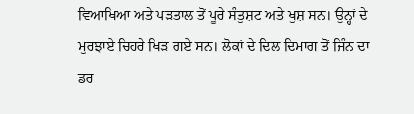ਵਿਆਖਿਆ ਅਤੇ ਪੜਤਾਲ ਤੋਂ ਪੂਰੇ ਸੰਤੁਸ਼ਟ ਅਤੇ ਖੁਸ਼ ਸਨ। ਉਨ੍ਹਾਂ ਦੇ ਮੁਰਝਾਏ ਚਿਹਰੇ ਖਿੜ ਗਏ ਸਨ। ਲੋਕਾਂ ਦੇ ਦਿਲ ਦਿਮਾਗ ਤੋਂ ਜਿੰਨ ਦਾ ਡਰ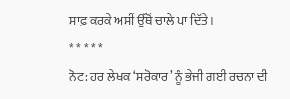ਸਾਫ਼ ਕਰਕੇ ਅਸੀਂ ਉੱਥੋਂ ਚਾਲੇ ਪਾ ਦਿੱਤੇ।
* * * * *
ਨੋਟ: ਹਰ ਲੇਖਕ ‘ਸਰੋਕਾਰ’ ਨੂੰ ਭੇਜੀ ਗਈ ਰਚਨਾ ਦੀ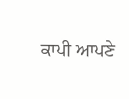ਕਾਪੀ ਆਪਣੇ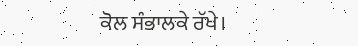ਕੋਲ ਸੰਭਾਲਕੇ ਰੱਖੇ।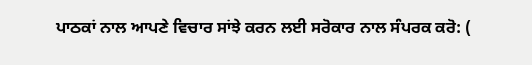ਪਾਠਕਾਂ ਨਾਲ ਆਪਣੇ ਵਿਚਾਰ ਸਾਂਝੇ ਕਰਨ ਲਈ ਸਰੋਕਾਰ ਨਾਲ ਸੰਪਰਕ ਕਰੋ: (